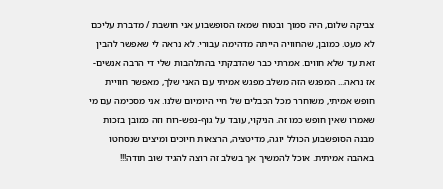צביקה שלום, היה סמוך ובטוח שמאז הסופשבוע אני חושבת / מדברת עליכם לא מעט. כמובן, שהחוויה הייתה מדהימה עבורי. לא נראה לי שאפשר להבין זאת עד שלא חווים. אמרתי כבר שהדבקתי בהתלהבות שלי די הרבה אנשים- אז נראה... המפגש הזה משלב מפגש אמיתי עם האני שלך, מאפשר חוויית חופש אמיתי, משוחרר מכל הכבלים של חיי היומיום שלנו. אני מסכימה עם מי שאמרו שאין חופש כמו זה. הניקוי, עובד על גוף-נפש-רוח וזה כמובן בזכות מבנה הסופשבוע הכולל יוגה, מדיטציה, הרצאות חיוכים ומיצים שנסחטו באהבה אמיתית. אוכל להמשיך אך בשלב זה רוצה להגיד שוב תודה!!!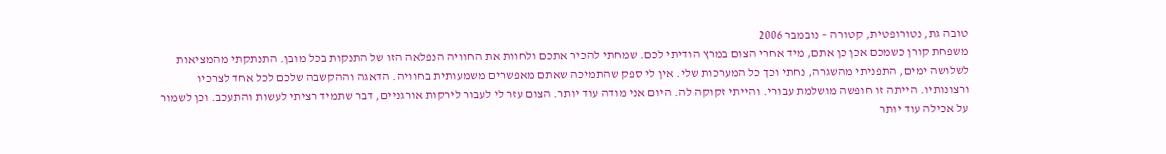טובה גת, נטורופטית, קטורה – נובמבר 2006
משפחת קורן כשמכם אכן כן אתם, מיד אחרי הצום במרץ הודיתי לכם. שמחתי להכיר אתכם ולחוות את החוויה הנפלאה הזו של התנקות בכל מובן. התנתקתי מהמציאות לשלושה ימים, התפניתי מהשגרה, נחתי וכך כל המערכות שלי. אין לי ספק שהתמיכה שאתם מאפשרים משמעותית בחוויה. הדאגה וההקשבה שלכם לכל אחד לצרכיו ורצונותיו. הייתה זו חופשה מושלמת עבורי. והייתי זקוקה לה. היום אני מודה עוד יותר. הצום עזר לי לעבור לירקות אורגניים, דבר שתמיד רציתי לעשות והתעכב. וכן לשמור על אכילה עוד יותר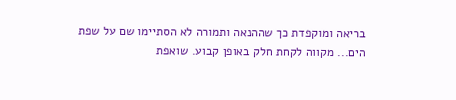בריאה ומוקפדת כך שההנאה ותמורה לא הסתיימו שם על שפת הים... מקווה לקחת חלק באופן קבוע. שואפת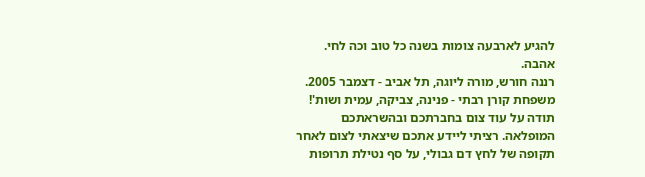להגיע לארבעה צומות בשנה כל טוב וכה לחי. אהבה.
רננה חורש, מורה ליוגה, תל אביב - דצמבר 2005.
משפחת קורן רבתי - פנינה, צביקה, עמית ושות'! תודה על עוד צום בחברתכם ובהשראתכם המופלאה. רציתי ליידע אתכם שיצאתי לצום לאחר תקופה של לחץ דם גבולי, על סף נטילת תרופות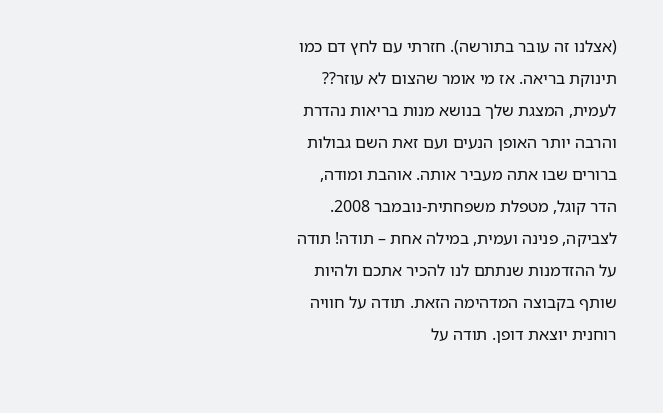(אצלנו זה עובר בתורשה). חזרתי עם לחץ דם כמו תינוקת בריאה. אז מי אומר שהצום לא עוזר?? לעמית, המצגת שלך בנושא מנות בריאות נהדרת והרבה יותר האופן הנעים ועם זאת השם גבולות ברורים שבו אתה מעביר אותה. אוהבת ומודה,
הדר קוגל, מטפלת משפחתית-נובמבר 2008.
לצביקה, פנינה ועמית, במילה אחת – תודה! תודה על ההזדמנות שנתתם לנו להכיר אתכם ולהיות שותף בקבוצה המדהימה הזאת. תודה על חוויה רוחנית יוצאת דופן. תודה על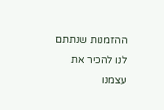ההזמנות שנתתם לנו להכיר את עצמנו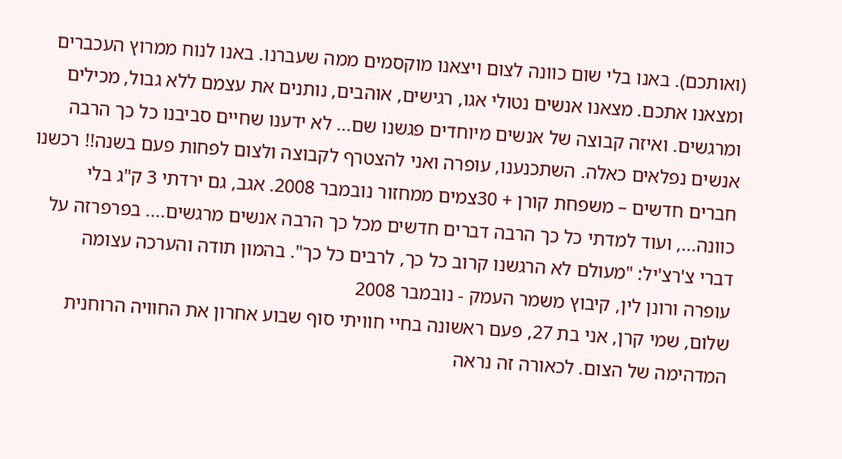(ואותכם). באנו בלי שום כוונה לצום ויצאנו מוקסמים ממה שעברנו. באנו לנוח ממרוץ העכברים ומצאנו אתכם. מצאנו אנשים נטולי אגו, רגישים, אוהבים, נותנים את עצמם ללא גבול, מכילים ומרגשים. ואיזה קבוצה של אנשים מיוחדים פגשנו שם... לא ידענו שחיים סביבנו כל כך הרבה אנשים נפלאים כאלה. השתכנענו, עופרה ואני להצטרף לקבוצה ולצום לפחות פעם בשנה!! רכשנו חברים חדשים – משפחת קורן + 30צמים ממחזור נובמבר 2008. אגב, גם ירדתי 3 ק"ג בלי כוונה..., ועוד למדתי כל כך הרבה דברים חדשים מכל כך הרבה אנשים מרגשים.... בפרפרזה על דברי צ'רצ'יל: "מעולם לא הרגשנו קרוב כל כך, לרבים כל כך". בהמון תודה והערכה עצומה
עופרה ורונן לין, קיבוץ משמר העמק - נובמבר 2008
שלום, שמי קרן, אני בת 27, פעם ראשונה בחיי חוויתי סוף שבוע אחרון את החוויה הרוחנית המדהימה של הצום. לכאורה זה נראה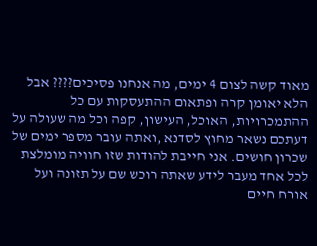מאוד קשה לצום 4 ימים, מה אנחנו פסיכים???? אבל הלא יאומן קרה ופתאום ההתעסקות עם כל ההתמכרויות, האוכל, העישון, קפה וכל מה שעולה על דעתכם נשאר מחוץ לסדנא ,ואתה עובר מספר ימים של שכרון חושים. אני חייבת להודות שזו חוויה מומלצת לכל אחד מעבר לידע שאתה רוכש שם על תזונה ועל אורח חיים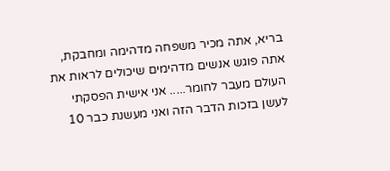בריא, אתה מכיר משפחה מדהימה ומחבקת, אתה פוגש אנשים מדהימים שיכולים לראות את העולם מעבר לחומר..... אני אישית הפסקתי לעשן בזכות הדבר הזה ואני מעשנת כבר 10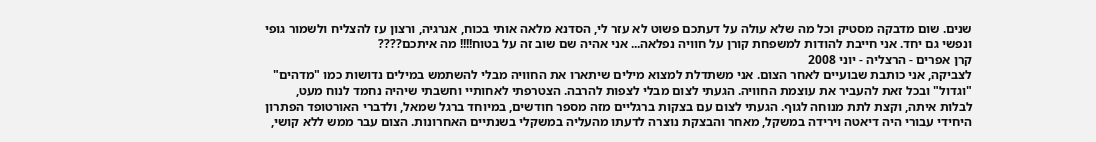שנים. שום מדבקה מסטיק וכל מה שלא עולה על דעתכם פשוט לא עזר לי, הסדנא מלאה אותי בכוח, אנרגיה, ורצון עז להצליח ולשמור גופי ונפשי גם יחד. אני חייבת להודות למשפחת קורן על חוויה נפלאה... אני אהיה שם שוב זה על בטוח!!!! מה איתכם????
קרן אפרים - הרצליה - יוני 2008
לצביקה, אני כותבת שבועיים לאחר הצום. אני משתדלת למצוא מילים שיתארו את החוויה מבלי להשתמש במילים נדושות כמו "מדהים" "וגדול" ובכל זאת להעביר את עוצמת החוויה. הגעתי לצום מבלי לצפות להרבה. הצטרפתי לאחותיי וחשבתי שיהיה נחמד לנוח מעט, לבלות איתה, וקצת לתת מנוחה לגוף. הגעתי לצום עם בצקות ברגליים מזה מספר חודשים, במיוחד ברגל שמאל, ולדברי האורטופד הפתרון היחידי עבורי היה דיאטה וירידה במשקל, מאחר והבצקת נוצרה לדעתו מהעליה במשקלי בשנתיים האחרונות. הצום עבר ממש ללא קושי,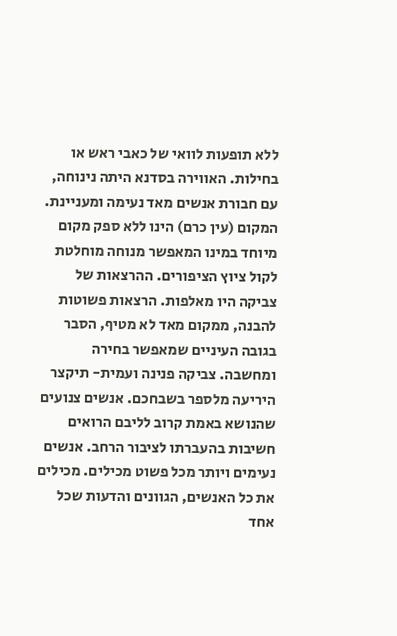ללא תופעות לוואי של כאבי ראש או בחילות. האווירה בסדנא היתה נינוחה, עם חבורת אנשים מאד נעימה ומעניינת. המקום (עין כרם) הינו ללא ספק מקום מיוחד במינו המאפשר מנוחה מוחלטת לקול ציוץ הציפורים. ההרצאות של צביקה היו מאלפות. הרצאות פשוטות להבנה, ממקום מאד לא מטיף, הסבר בגובה העיניים שמאפשר בחירה ומחשבה. צביקה פנינה ועמית- תיקצר היריעה מלספר בשבחכם. אנשים צנועים שהנושא באמת קרוב לליבם הרואים חשיבות בהעברתו לציבור הרחב. אנשים נעימים ויותר מכל פשוט מכילים. מכילים את כל האנשים, הגוונים והדעות שכל אחד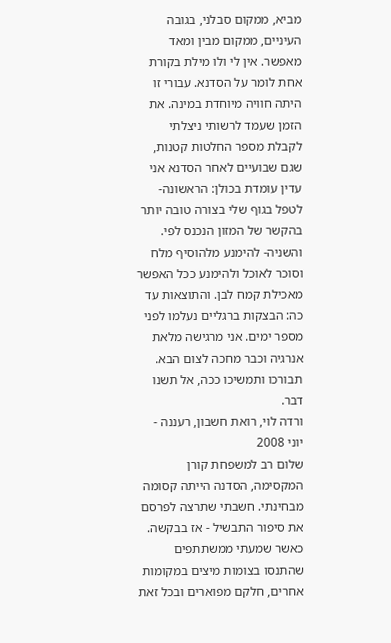מביא, ממקום סבלני, בגובה העיניים, ממקום מבין ומאד מאפשר. אין לי ולו מילת בקורת אחת לומר על הסדנא. עבורי זו היתה חוויה מיוחדת במינה. את הזמן שעמד לרשותי ניצלתי לקבלת מספר החלטות קטנות, שגם שבועיים לאחר הסדנא אני עדין עומדת בכולן: הראשונה- לטפל בגוף שלי בצורה טובה יותר בהקשר של המזון הנכנס לפי. והשניה- להימנע מלהוסיף מלח וסוכר לאוכל ולהימנע ככל האפשר מאכילת קמח לבן. והתוצאות עד כה: הבצקות ברגליים נעלמו לפני מספר ימים. אני מרגישה מלאת אנרגיה וכבר מחכה לצום הבא. תבורכו ותמשיכו ככה, אל תשנו דבר.
ורדה לוי, רואת חשבון, רעננה - יוני 2008
שלום רב למשפחת קורן המקסימה, הסדנה הייתה קסומה מבחינתי. חשבתי שתרצה לפרסם את סיפור התבשיל - אז בבקשה. כאשר שמעתי ממשתתפים שהתנסו בצומות מיצים במקומות אחרים, חלקם מפוארים ובכל זאת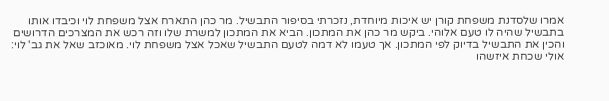אמרו שלסדנת משפחת קורן יש איכות מיוחדת, נזכרתי בסיפור התבשיל. מר כהן התארח אצל משפחת לוי וכיבדו אותו בתבשיל שהיה לו טעם אלוהי. ביקש מר כהן את המתכון. הביא את המתכון למשרת שלו וזה רכש את המצרכים הדרושים והכין את התבשיל בדיוק לפי המתכון. אך טעמו לא דמה לטעם התבשיל שאכל אצל משפחת לוי. מאוכזב שאל את גב' לוי: אולי שכחת איזשהו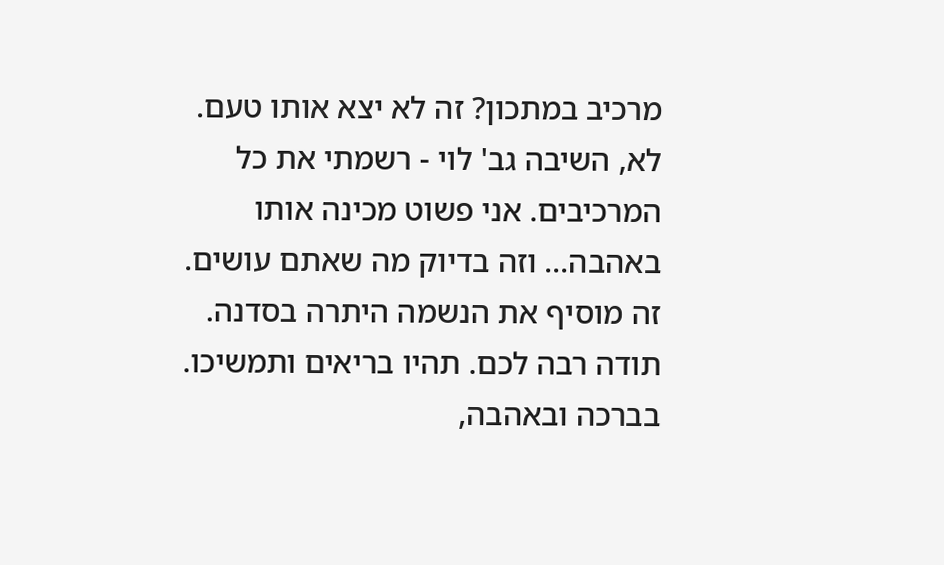מרכיב במתכון? זה לא יצא אותו טעם. לא, השיבה גב' לוי - רשמתי את כל המרכיבים. אני פשוט מכינה אותו באהבה... וזה בדיוק מה שאתם עושים. זה מוסיף את הנשמה היתרה בסדנה. תודה רבה לכם. תהיו בריאים ותמשיכו. בברכה ובאהבה,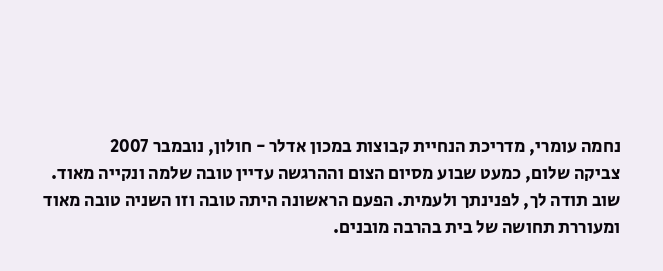נחמה עומרי, מדריכת הנחיית קבוצות במכון אדלר - חולון, נובמבר 2007
צביקה שלום, כמעט שבוע מסיום הצום וההרגשה עדיין טובה שלמה ונקייה מאוד. שוב תודה לך, לפנינתך ולעמית. הפעם הראשונה היתה טובה וזו השניה טובה מאוד ומעוררת תחושה של בית בהרבה מובנים.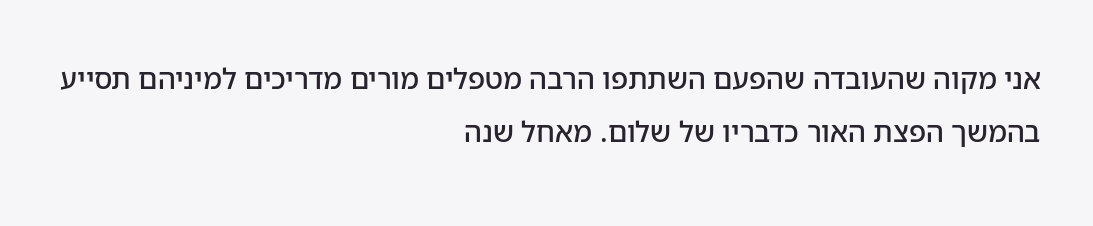אני מקוה שהעובדה שהפעם השתתפו הרבה מטפלים מורים מדריכים למיניהם תסייע בהמשך הפצת האור כדבריו של שלום. מאחל שנה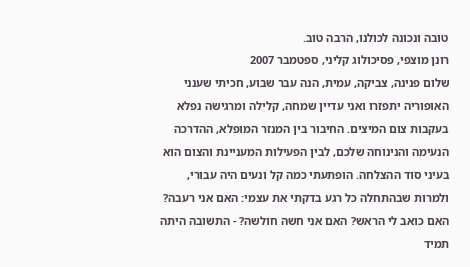טובה ונכונה לכולנו, הרבה טוב.
רונן מוצפי, פסיכולוג קליני, ספטמבר 2007
שלום פנינה, צביקה, עמית, הנה עבר שבוע, חכיתי שענני האופוריה יתפזרו ואני עדיין שמחה, קלילה ומרגישה נפלא בעקבות צום המיצים. החיבור בין המנזר המופלא, ההדרכה הנעימה והנינוחה שלכם, לבין הפעילות המעניינת והצום הוא בעיני סוד ההצלחה. הופתעתי כמה קל ונעים היה עבורי, ולמרות שבהתחלה כל רגע בדקתי את עצמי: האם אני רעבה? האם כואב לי הראש? האם אני חשה חולשה? - התשובה היתה תמיד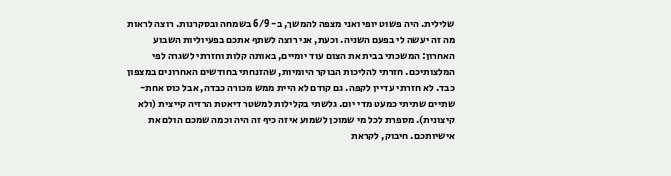שלילית. היה פשוט יופי ואני מצפה להמשך, ב- 6/9 בשמחה ובסקרנות. רוצה לראות מה זה יעשה לי בפעם השניה. וכעת, אני רוצה לשתף אתכם בפעיוליות השבוע האחרון: המשכתי בבית את הצום עוד יומיים, באותה קלות וחזרתי לשגרה לפי המלצותיכם. חזרתי להליכות הבוקר היומיות, שהזנחתי בחודשים האחרונים במצפון כבד. לא חזרתי עדיין לקפה. גם קודם לא היית ממש מכורה כבדה, אבל כוס אחת- שתיים שתיתי כמעט מדי יום. גלשתי בקלילות למשטר דיאטת הרזיה קייצית (ולא קיצונית). מספרת לכל מי שמוכן לשמוע איזה כיף זה היה וכמה שמכם הולם את אישיותכם. חיבוק, לקראת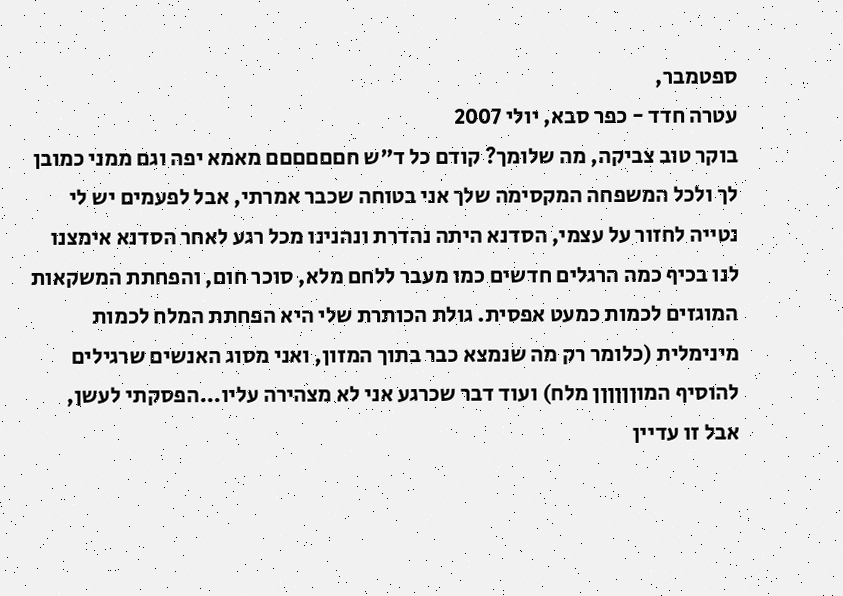ספטמבר,
עטרה חדד - כפר סבא, יולי 2007
בוקר טוב צביקה, מה שלומך? קודם כל ד"ש חםםםםםם מאמא יפה וגם ממני כמובן לך ולכל המשפחה המקסימה שלך אני בטוחה שכבר אמרתי, אבל לפעמים יש לי נטייה לחזור על עצמי, הסדנא היתה נהדרת ונהנינו מכל רגע לאחר הסדנא אימצנו לנו בכיף כמה הרגלים חדשים כמו מעבר ללחם מלא, סוכר חום, והפחתת המשקאות המוגזים לכמות כמעט אפסית. גולת הכותרת שלי היא הפחתת המלח לכמות מינימלית (כלומר רק מה שנמצא כבר בתוך המזון, ואני מסוג האנשים שרגילים להוסיף המוןןןןןן מלח) ועוד דבר שכרגע אני לא מצהירה עליו...הפסקתי לעשן, אבל זו עדיין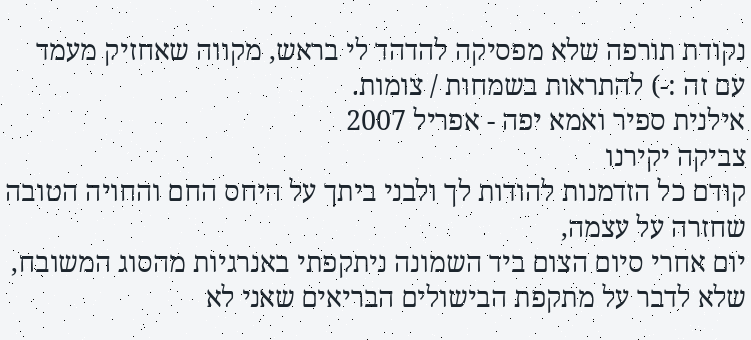נקודת תורפה שלא מפסיקה להדהד לי בראש, מקווה שאחזיק מעמד עם זה :-) להתראות בשמחות / צומות.
אילנית ספיר ואמא יפה - אפריל 2007
צביקה יקירנו
קודם כל הזדמנות להודות לך ולבני ביתך על היחס החם והחויה הטובה שחזרה על עצמה,
יום אחרי סיום הצום ביד השמונה ניתקפתי באנרגיות מהסוג המשובח, שלא לדבר על מתקפת הבישולים הבריאים שאני לא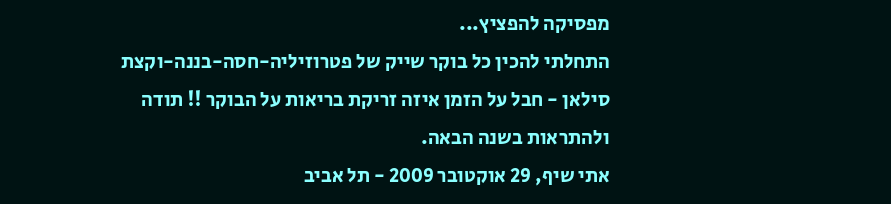מפסיקה להפציץ...
התחלתי להכין כל בוקר שייק של פטרוזיליה-חסה-בננה-וקצת סילאן - חבל על הזמן איזה זריקת בריאות על הבוקר !! תודה ולהתראות בשנה הבאה.
אתי שיף, 29 אוקטובר 2009 - תל אביב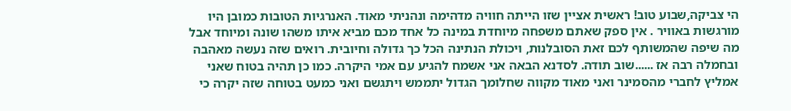הי צביקה,שבוע טוב! ראשית אציין שזו הייתה חוויה מדהימה ונהניתי מאוד. האנרגיות הטובות כמובן היו מורגשות באוויר . אין ספק שאתם משפחה מיוחדת במינה כל אחד מכם מביא איתו משהו שונה ומיוחד אבל מה שיפה שהמשותף לכם זאת הסובלנות, ויכולת הנתינה הכל כך גדולה וחיובית. רואים שזה נעשה מאהבה ובחמלה רבה אז ......שוב תודה. לסדנא הבאה אני אשמח להגיע עם אמי היקרה. כמו כן תהיה בטוח שאני אמליץ לחברי מהסמינר ואני מאוד מקווה שחלומך הגדול יתממש ויתגשם ואני כמעט בטוחה שזה יקרה כי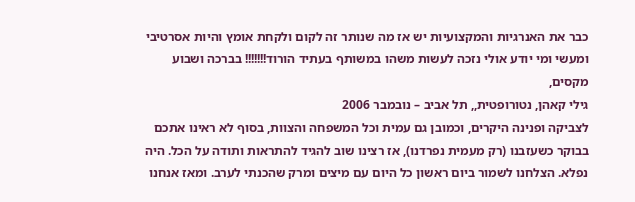כבר את האנרגיות והמקצועיות יש אז מה שנותר זה לקום ולקחת אומץ והיות אסרטיבי ומעשי ומי יודע אולי נזכה לעשות משהו במשותף בעתיד הורוד!!!!!!! בברכה ושבוע מקסים,
גילי קאהן, נטורופטית,, תל אביב – נובמבר 2006
לצביקה ופנינה היקרים, וכמובן גם עמית וכל המשפחה והצוות, בסוף לא ראינו אתכם בבוקר כשעזבנו (רק מעמית נפרדנו), אז רצינו שוב להגיד להתראות ותודה על הכל. היה נפלא. הצלחנו לשמור ביום ראשון כל היום עם מיצים ומרק שהכנתי לערב. ומאז אנחנו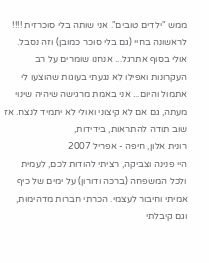ממש "ילדים טובים". אני שותה בלי סוכרזית !!!! לראשונה בחיי (גם בלי סוכר כמובן) וזה נסבל. אולי בסוף אתרגל... אנחנו שומרים על רב העקרונות ואפילו לא נגעתי בעוגות שהוצעו לי אתמול והיום... אני באמת מרגישה שיהיה שינוי מעתה, גם אם לא קיצוני ואולי לא יתמיד לנצח. אז שוב תודה להתראות, בידידות,
רונית אלון, חיפה - אפריל 2007
היי פנינה וצביקה, רציתי להודות לכם, לעמית ולכל המשפחה (ברכה ודורון) על ימים של כיף אמיתי וחיבור לעצמי. הכרתי חברות מדהימות, וגם קיבלתי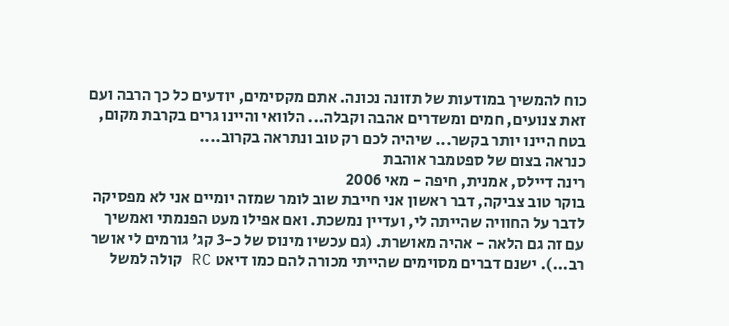כוח להמשיך במודעות של תזונה נכונה. אתם מקסימים, יודעים כל כך הרבה ועם זאת צנועים, חמים ומשדרים אהבה וקבלה... הלוואי והיינו גרים בקרבת מקום, בטח היינו יותר בקשר... שיהיה לכם רק טוב ונתראה בקרוב....
כנראה בצום של ספטמבר אוהבת
רינה דיילס, אמנית, חיפה - מאי 2006
בוקר טוב צביקה, דבר ראשון אני חייבת שוב לומר שמזה יומיים אני לא מפסיקה לדבר על החוויה שהייתה לי, ועדיין נמשכת. ואם אפילו מעט הפנמתי ואמשיך עם זה גם הלאה - אהיה מאושרת. (גם עכשיו מינוס של כ-3 קג' גורמים לי אושר רב...). ישנם דברים מסוימים שהייתי מכורה להם כמו דיאט RC קולה למשל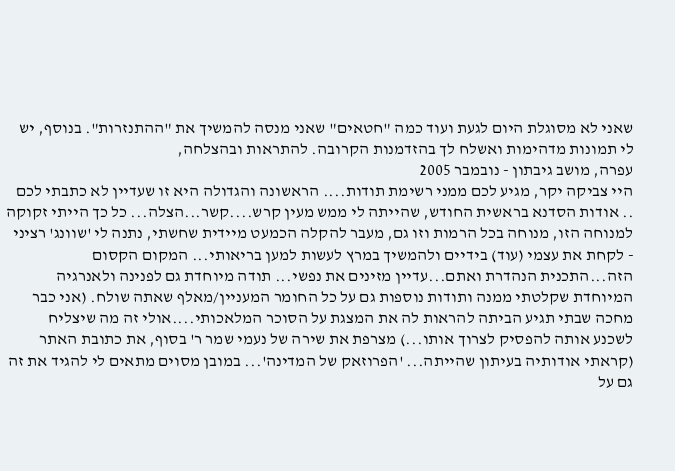שאני לא מסוגלת היום לגעת ועוד כמה "חטאים" שאני מנסה להמשיך את "ההתנזרות". בנוסף, יש לי תמונות מדהימות ואשלח לך בהזדמנות הקרובה. להתראות ובהצלחה,
עפרה, מושב גיבתון - נובמבר 2005
היי צביקה יקר, מגיע לכם ממני רשימת תודות.... הראשונה והגדולה היא זו שעדיין לא כתבתי לכם .. אודות הסדנא בראשית החודש, שהייתה לי ממש מעין קרש....קשר...הצלה... כל כך הייתי זקוקה למנוחה הזו, מנוחה בכל הרמות וזו גם, מעבר להקלה הכמעט מיידית שחשתי, נתנה לי 'שוונג' רציני - לקחת את עצמי (עוד) בידיים ולהמשיך במרץ לעשות למען בריאותי... המקום הקסום הזה...התכנית הנהדרת ואתם...עדיין מזינים את נפשי... תודה מיוחדת גם לפנינה ולאנרגיה המיוחדת שקלטתי ממנה ותודות נוספות גם על כל החומר המעניין/מאלף שאתה שולח. (אני כבר מחכה שבתי תגיע הביתה להראות לה את המצגת על הסוכר המלאכותי....אולי זה מה שיצליח לשכנע אותה להפסיק לצרוך אותו...) מצרפת את שירה של נעמי שמר ר' בסוף, את כתובת האתר (קראתי אודותיה בעיתון שהייתה... 'הפרוזאק של המדינה'... במובן מסוים מתאים לי להגיד את זה גם על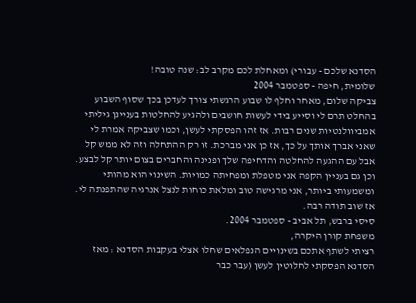הסדנא שלכם - עבורי) ומאחלת לכם מקרב לב: שנה טובה!
שלומית, חיפה - ספטמבר 2004
צביקה שלום, מאחר וחלף לו שבוע הרגשתי צורך לעדכן בכך שסוף השבוע בהחלט תרם לי וסייע בידי לעשות חושבים ולהגיע להחלטות בעניינן גיליתי אמביוולנטיות שנים רבות. אז זהו הפסקתי לעשן, וכמו שצביקה אמרת לי שאני אברך אותך על כך, אז כן אני מברכת. זו רק ההתחלה וזה לא ממש קל אבל עם ההגעה להחלטה והדחיפה שלך ופנינה והחברים בצום יותר קל לבצע. וכן גם בעניין הקפה אני מטפלת ומפחיתה כמויות. השינוי הוא מהותי ומשמעותי ביותר, אני מרגישה טוב ומלאת כוחות לנצל אנרגיה שהתפנתה לי. אז שוב תודה רבה.
סיסי ברבש, תל אביב - ספטמבר 2004.
משפחת קורן היקרה,
רציתי לשתף אתכם בשינויים הנפלאים שחלו אצלי בעקבות הסדנא : מאז הסדנא הפסקתי לחלוטין לעשן (עבר כבר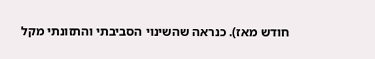חודש מאז). כנראה שהשינוי הסביבתי והתזונתי מקל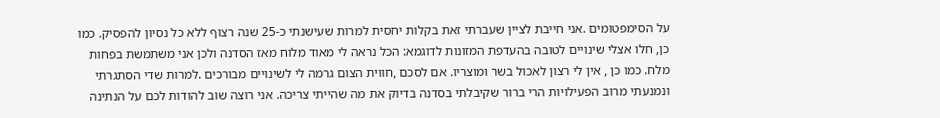על הסימפטומים .אני חייבת לציין שעברתי זאת בקלות יחסית למרות שעישנתי כ-25 שנה רצוף ללא כל נסיון להפסיק. כמו כן, חלו אצלי שינויים לטובה בהעדפת המזונות לדוגמא: הכל נראה לי מאוד מלוח מאז הסדנה ולכן אני משתמשת בפחות מלח. כמו כן , אין לי רצון לאכול בשר ומוצריו. אם לסכם ,חווית הצום גרמה לי לשינויים מבורכים .למרות שדי הסתגרתי ונמנעתי מרוב הפעילויות הרי ברור שקיבלתי בסדנה בדיוק את מה שהייתי צריכה. אני רוצה שוב להודות לכם על הנתינה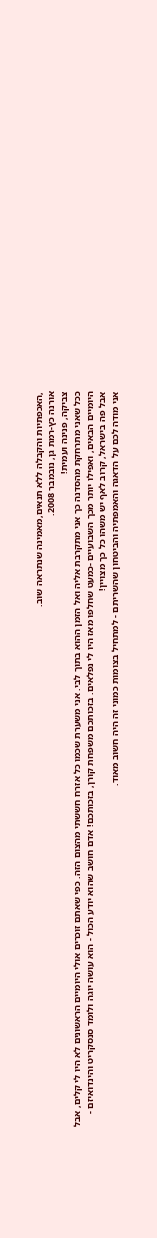,האכפתיות והקבלה ללא תנאים,מאמינה שנתראה שוב.
אורנה כץ-רמת גן, נובמבר 2008.
צביקה, פנינה ועמית!
ככל שאני מתרחקת מהסדנה כך אני מתקרבת אליה ואל הזמן ההוא בתוך לבי. אני משערת שכמו כל אזרח חששתי מהצום הזה. כפי שאתם זוכרים אולי היומיים הראשונים לא היו לי קלים, אבל היומיים הבאים, ואפילו יותר מכך השבועיים -כמעט שחלפו מאז היו לי נפלאים. בזכותכם משפחת קורן, בזכותכם! אדם חושב שהוא יודע הכול - הוא עושה יוגה ולומד סנסקריט והינדואיזם - אבל פה בישראל, קרוב לאף יש משהו כל כך מצויין!
אני מודה לכם על הדאגה והאמפתיה והביטחון שהשריתם - למתחיל בצומות כמוני זה היה חשוב מאוד.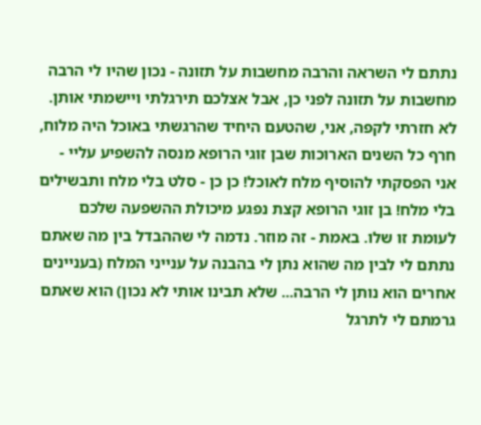נתתם לי השראה והרבה מחשבות על תזונה - נכון שהיו לי הרבה מחשבות על תזונה לפני כן, אבל אצלכם תירגלתי ויישמתי אותן. לא חזרתי לקפה, אני, שהטעם היחיד שהרגשתי באוכל היה מלוח, חרף כל השנים הארוכות שבן זוגי הרופא מנסה להשפיע עליי - אני הפסקתי להוסיף מלח לאוכל! כן כן - סלט בלי מלח ותבשילים בלי מלח! בן זוגי הרופא קצת נפגע מיכולת ההשפעה שלכם לעומת זו שלו. באמת - זה מוזר. נדמה לי שההבדל בין מה שאתם נתתם לי לבין מה שהוא נתן לי בהבנה על ענייני המלח (בעניינים אחרים הוא נותן לי הרבה... שלא תבינו אותי לא נכון) הוא שאתם גרמתם לי לתרגל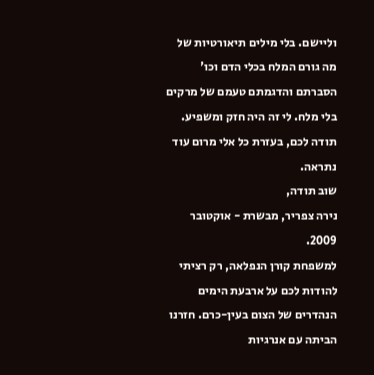וליישם. בלי מילים תיאורטיות של מה גורם המלח בכלי הדם וכו' הסברתם והדגמתם טעמם של מרקים בלי מלח. לי זה היה חזק ומשפיע.
תודה לכם, בעזרת כל אלי מרום עוד נתראה.
שוב תודה,
נירה צפריר, מבשרת - אוקטובר 2009.
למשפחת קורן הנפלאה, רק רציתי להודות לכם על ארבעת הימים הנהדרים של הצום בעין-כרם. חזרנו הביתה עם אנרגיות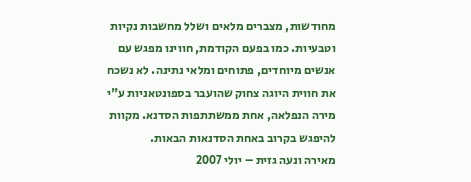מחודשות, מצברים מלאים ושלל מחשבות נקיות וטבעיות. כמו בפעם הקודמת, חווינו מפגש עם אנשים מיוחדים, פתוחים ומלאי נתינה. לא נשכח את חווית היוגה צחוק שהועבר בספונטאניות ע"י מירה הנפלאה, אחת ממשתתפות הסדנא. מקוות להיפגש בקרוב באחת הסדנאות הבאות.
מאירה ונעה גזית – יולי 2007